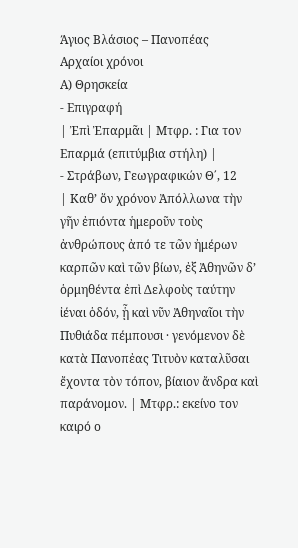Άγιος Βλάσιος – Πανοπέας
Αρχαίοι χρόνοι
Α) Θρησκεία
- Επιγραφή
| Ἐπὶ Ἐπαρμᾶι | Μτφρ. : Για τον Επαρμά (επιτύμβια στήλη) |
- Στράβων, Γεωγραφικών Θ΄, 12
| Καθ’ ὅν χρόνον Ἀπόλλωνα τὴν γῆν ἐπιόντα ἡμεροῦν τοὺς ἀνθρώπους ἀπό τε τῶν ἠμέρων καρπῶν καὶ τῶν βίων, ἐξ Ἀθηνῶν δ’ ὁρμηθέντα ἐπὶ Δελφοὺς ταύτην ἰέναι ὁδόν, ᾗ καὶ νῦν Ἀθηναῖοι τὴν Πυθιάδα πέμπουσι · γενόμενον δὲ κατὰ Πανοπἐας Τιτυὸν καταλῦσαι ἔχοντα τὸν τόπον, βίαιον ἄνδρα καὶ παράνομον. | Μτφρ.: εκείνο τον καιρό ο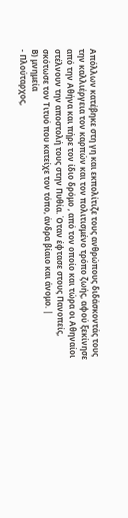Απόλλων κατέβηκε στη γη και εκπολίτιζε τους ανθρώπους διδάσκοντάς τους την καλλιέργεια τον καρπών και τον πολιτισμένο τρόπο ζωής, αφού ξεκίνησε από την Αθήνα και πήρε τον ίδιο δρόμο , από τον οποίο και τώρα οι Αθηναίοι στέλνουν την αποστολή τους στην Πυθία. Όταν έφτασε στους Πανοπείς, σκότωσε τον Τιτυό που κατείχε τον τόπο, άνδρα βίαιο και άνομο. |
Β) μνημεία
- Πλούταρχος,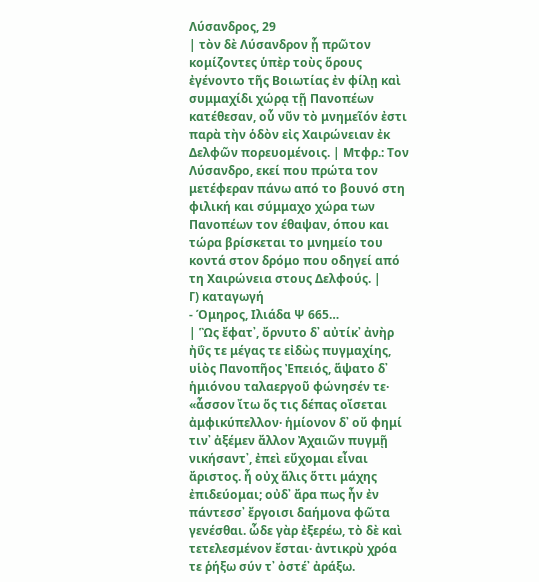Λύσανδρος, 29
| τὸν δὲ Λύσανδρον ᾗ πρῶτον κομίζοντες ὑπὲρ τοὺς ὅρους ἐγένοντο τῆς Βοιωτίας ἐν φίλῃ καὶ συμμαχίδι χώρᾳ τῇ Πανοπέων κατέθεσαν, οὗ νῦν τὸ μνημεῖόν ἐστι παρὰ τὴν ὁδὸν εἰς Χαιρώνειαν ἐκ Δελφῶν πορευομένοις. | Μτφρ.: Τον Λύσανδρο, εκεί που πρώτα τον μετέφεραν πάνω από το βουνό στη φιλική και σύμμαχο χώρα των Πανοπέων τον έθαψαν, όπου και τώρα βρίσκεται το μνημείο του κοντά στον δρόμο που οδηγεί από τη Χαιρώνεια στους Δελφούς. |
Γ) καταγωγή
- Όμηρος, Ιλιάδα Ψ 665…
| Ὣς ἔφατ᾽, ὄρνυτο δ᾽ αὐτίκ᾽ ἀνὴρ ἠΰς τε μέγας τε εἰδὼς πυγμαχίης, υἱὸς Πανοπῆος Ἐπειός, ἅψατο δ᾽ ἡμιόνου ταλαεργοῦ φώνησέν τε· «ἆσσον ἴτω ὅς τις δέπας οἴσεται ἀμφικύπελλον· ἡμίονον δ᾽ οὔ φημί τιν᾽ ἀξέμεν ἄλλον Ἀχαιῶν πυγμῇ νικήσαντ᾽, ἐπεὶ εὔχομαι εἶναι ἄριστος. ἦ οὐχ ἅλις ὅττι μάχης ἐπιδεύομαι; οὐδ᾽ ἄρα πως ἦν ἐν πάντεσσ᾽ ἔργοισι δαήμονα φῶτα γενέσθαι. ὧδε γὰρ ἐξερέω, τὸ δὲ καὶ τετελεσμένον ἔσται· ἀντικρὺ χρόα τε ῥήξω σύν τ᾽ ὀστέ᾽ ἀράξω.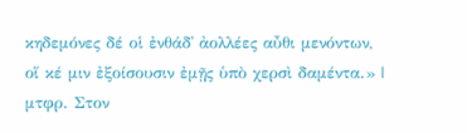κηδεμόνες δέ οἱ ἐνθάδ᾽ ἀολλέες αὖθι μενόντων, οἵ κέ μιν ἐξοίσουσιν ἐμῇς ὑπὸ χερσὶ δαμέντα.» |
μτφρ. Στον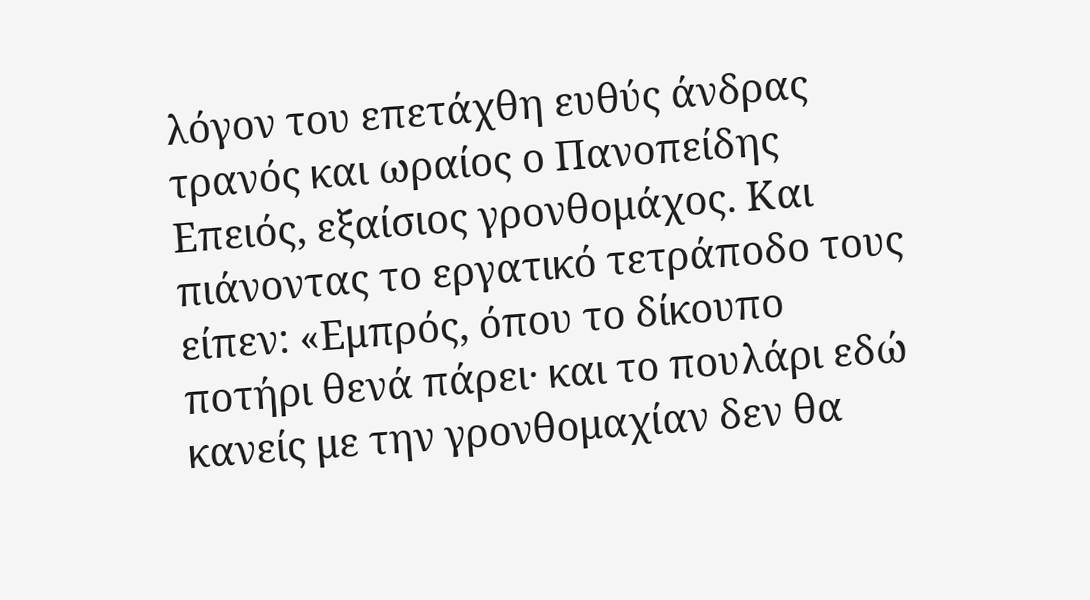λόγον του επετάχθη ευθύς άνδρας τρανός και ωραίος ο Πανοπείδης Επειός, εξαίσιος γρονθομάχος. Και πιάνοντας το εργατικό τετράποδο τους είπεν: «Εμπρός, όπου το δίκουπο ποτήρι θενά πάρει· και το πουλάρι εδώ κανείς με την γρονθομαχίαν δεν θα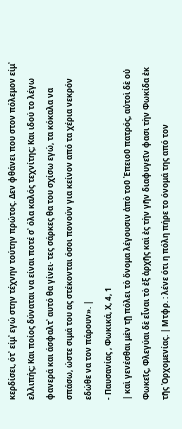κερδίσει, ότ᾽ είμ᾽ εγώ στην τέχνην τούτην πρώτος. Δεν φθάνει που στον πόλεμον είμ᾽ ελλιπής; Και ποίος δύναται να είναι ποτέ σ᾽ όλα καλός τεχνίτης; Και ιδού το λέγω φανερά και άσφαλτ᾽ αυτό θα γίνει· τες σάρκες θα του σχίσω εγώ, τα κόκαλα να σπάσω, ώστε σιμά του ας στέκονται όσοι πονούν για κείνον από τα χέρια νεκρόν εδώθε να τον πάρουν». |
- Παυσανίας , Φωκικά, Χ, 4, 1
| καὶ γενέσθαι μὲν τῇ πόλει τὸ ὄνομα λέγουσιν ἀπὸ τοῦ Ἐπειοῦ πατρός, αὐτοὶ δὲ οὐ Φωκεῖς, Φλεγύαι δὲ εἶναι τὸ ἐξ ἀρχῆς καὶ ἐς τὴν γῆν διαφυγεῖν φασι τὴν Φωκίδα ἐκ τῆς Ὀρχομενίας. | Μτφρ. : λένε ότι η πόλη πήρε το όνομά της από τον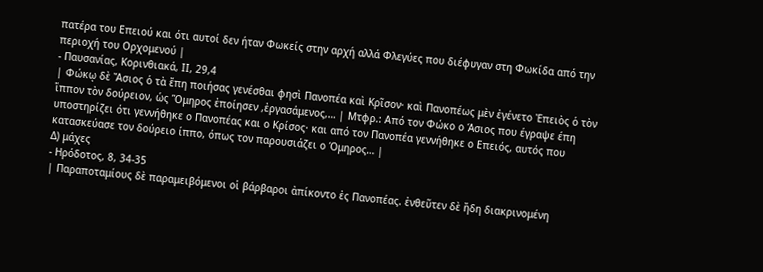πατέρα του Επειού και ότι αυτοί δεν ήταν Φωκείς στην αρχή αλλά Φλεγύες που διέφυγαν στη Φωκίδα από την περιοχή του Ορχομενού |
- Παυσανίας, Κορινθιακά, ΙΙ, 29,4
| Φώκῳ δὲ Ἄσιος ὁ τὰ ἔπη ποιήσας γενέσθαι φησὶ Πανοπέα καὶ Κρῖσον· καὶ Πανοπέως μὲν ἐγένετο Ἐπειὸς ὁ τὸν ἵππον τὸν δούρειον, ὡς Ὅμηρος ἐποίησεν ,ἐργασάμενος,… | Μτφρ.: Από τον Φώκο ο Άσιος που έγραψε έπη υποστηρίζει ότι γεννήθηκε ο Πανοπέας και ο Κρίσος· και από τον Πανοπέα γεννήθηκε ο Επειός, αυτός που κατασκεύασε τον δούρειο ίππο, όπως τον παρουσιάζει ο Όμηρος… |
Δ) μάχες
- Ηρόδοτος, 8, 34-35
| Παραποταμίους δὲ παραμειβόμενοι οἱ βάρβαροι ἀπίκοντο ἐς Πανοπέας. ἐνθεῦτεν δὲ ἤδη διακρινομένη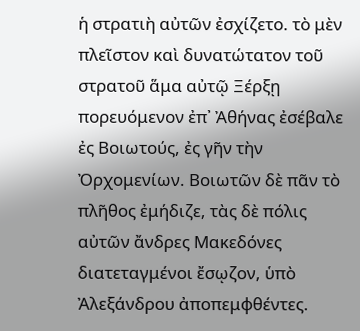ἡ στρατιὴ αὐτῶν ἐσχίζετο. τὸ μὲν πλεῖστον καὶ δυνατώτατον τοῦ στρατοῦ ἅμα αὐτῷ Ξέρξῃ πορευόμενον ἐπ᾽ Ἀθήνας ἐσέβαλε ἐς Βοιωτούς, ἐς γῆν τὴν Ὀρχομενίων. Βοιωτῶν δὲ πᾶν τὸ πλῆθος ἐμήδιζε, τὰς δὲ πόλις αὐτῶν ἄνδρες Μακεδόνες διατεταγμένοι ἔσῳζον, ὑπὸ Ἀλεξάνδρου ἀποπεμφθέντες.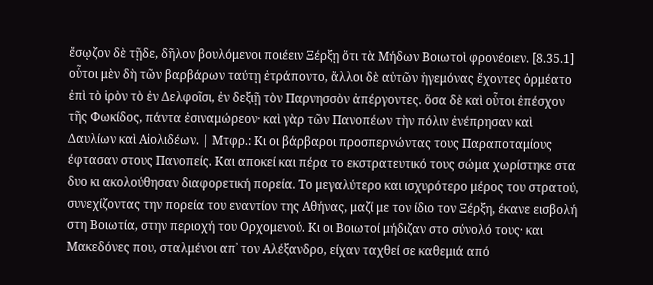ἔσῳζον δὲ τῇδε, δῆλον βουλόμενοι ποιέειν Ξέρξῃ ὅτι τὰ Μήδων Βοιωτοὶ φρονέοιεν. [8.35.1] οὗτοι μὲν δὴ τῶν βαρβάρων ταύτῃ ἐτράποντο, ἄλλοι δὲ αὐτῶν ἡγεμόνας ἔχοντες ὁρμέατο ἐπὶ τὸ ἱρὸν τὸ ἐν Δελφοῖσι, ἐν δεξιῇ τὸν Παρνησσὸν ἀπέργοντες. ὅσα δὲ καὶ οὗτοι ἐπέσχον τῆς Φωκίδος, πάντα ἐσιναμώρεον· καὶ γὰρ τῶν Πανοπέων τὴν πόλιν ἐνέπρησαν καὶ Δαυλίων καὶ Αἰολιδέων. | Μτφρ.: Κι οι βάρβαροι προσπερνώντας τους Παραποταμίους έφτασαν στους Πανοπείς. Και αποκεί και πέρα το εκστρατευτικό τους σώμα χωρίστηκε στα δυο κι ακολούθησαν διαφορετική πορεία. Το μεγαλύτερο και ισχυρότερο μέρος του στρατού, συνεχίζοντας την πορεία του εναντίον της Αθήνας, μαζί με τον ίδιο τον Ξέρξη, έκανε εισβολή στη Βοιωτία, στην περιοχή του Ορχομενού. Κι οι Βοιωτοί μήδιζαν στο σύνολό τους· και Μακεδόνες που, σταλμένοι απ᾽ τον Αλέξανδρο, είχαν ταχθεί σε καθεμιά από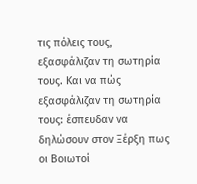τις πόλεις τους, εξασφάλιζαν τη σωτηρία τους. Και να πώς εξασφάλιζαν τη σωτηρία τους: έσπευδαν να δηλώσουν στον Ξέρξη πως οι Βοιωτοί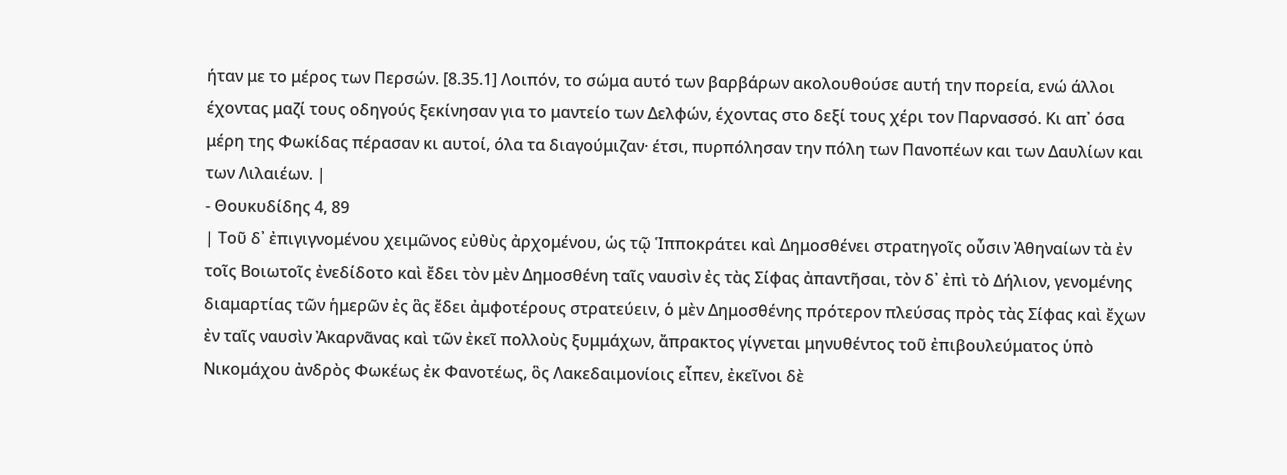ήταν με το μέρος των Περσών. [8.35.1] Λοιπόν, το σώμα αυτό των βαρβάρων ακολουθούσε αυτή την πορεία, ενώ άλλοι έχοντας μαζί τους οδηγούς ξεκίνησαν για το μαντείο των Δελφών, έχοντας στο δεξί τους χέρι τον Παρνασσό. Κι απ᾽ όσα μέρη της Φωκίδας πέρασαν κι αυτοί, όλα τα διαγούμιζαν· έτσι, πυρπόλησαν την πόλη των Πανοπέων και των Δαυλίων και των Λιλαιέων. |
- Θουκυδίδης 4, 89
| Τοῦ δ᾽ ἐπιγιγνομένου χειμῶνος εὐθὺς ἀρχομένου, ὡς τῷ Ἱπποκράτει καὶ Δημοσθένει στρατηγοῖς οὖσιν Ἀθηναίων τὰ ἐν τοῖς Βοιωτοῖς ἐνεδίδοτο καὶ ἔδει τὸν μὲν Δημοσθένη ταῖς ναυσὶν ἐς τὰς Σίφας ἀπαντῆσαι, τὸν δ᾽ ἐπὶ τὸ Δήλιον, γενομένης διαμαρτίας τῶν ἡμερῶν ἐς ἃς ἔδει ἀμφοτέρους στρατεύειν, ὁ μὲν Δημοσθένης πρότερον πλεύσας πρὸς τὰς Σίφας καὶ ἔχων ἐν ταῖς ναυσὶν Ἀκαρνᾶνας καὶ τῶν ἐκεῖ πολλοὺς ξυμμάχων, ἄπρακτος γίγνεται μηνυθέντος τοῦ ἐπιβουλεύματος ὑπὸ Νικομάχου ἀνδρὸς Φωκέως ἐκ Φανοτέως, ὃς Λακεδαιμονίοις εἶπεν, ἐκεῖνοι δὲ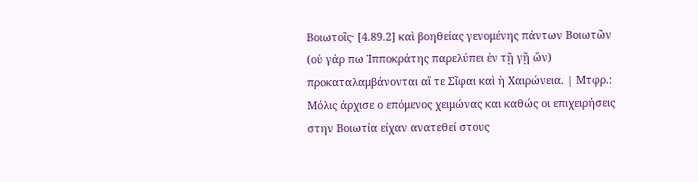Βοιωτοῖς· [4.89.2] καὶ βοηθείας γενομένης πάντων Βοιωτῶν (οὐ γάρ πω Ἱπποκράτης παρελύπει ἐν τῇ γῇ ὤν) προκαταλαμβάνονται αἵ τε Σῖφαι καὶ ἡ Χαιρώνεια. | Μτφρ.: Μόλις άρχισε ο επόμενος χειμώνας και καθώς οι επιχειρήσεις στην Βοιωτία είχαν ανατεθεί στους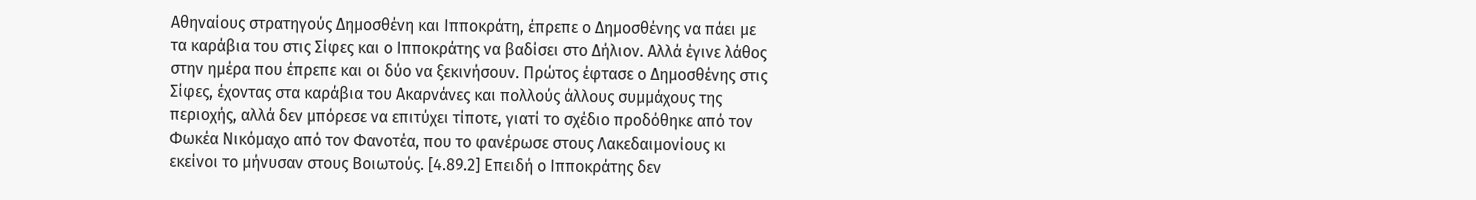Αθηναίους στρατηγούς Δημοσθένη και Ιπποκράτη, έπρεπε ο Δημοσθένης να πάει με τα καράβια του στις Σίφες και ο Ιπποκράτης να βαδίσει στο Δήλιον. Αλλά έγινε λάθος στην ημέρα που έπρεπε και οι δύο να ξεκινήσουν. Πρώτος έφτασε ο Δημοσθένης στις Σίφες, έχοντας στα καράβια του Ακαρνάνες και πολλούς άλλους συμμάχους της περιοχής, αλλά δεν μπόρεσε να επιτύχει τίποτε, γιατί το σχέδιο προδόθηκε από τον Φωκέα Νικόμαχο από τον Φανοτέα, που το φανέρωσε στους Λακεδαιμονίους κι εκείνοι το μήνυσαν στους Βοιωτούς. [4.89.2] Επειδή ο Ιπποκράτης δεν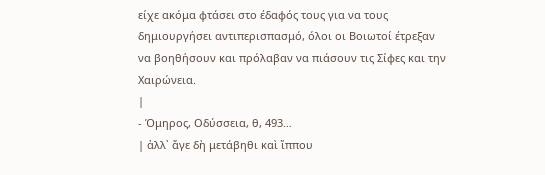είχε ακόμα φτάσει στο έδαφός τους για να τους δημιουργήσει αντιπερισπασμό, όλοι οι Βοιωτοί έτρεξαν να βοηθήσουν και πρόλαβαν να πιάσουν τις Σίφες και την Χαιρώνεια.
|
- Όμηρος, Οδύσσεια, θ, 493…
| ἀλλ᾽ ἄγε δὴ μετάβηθι καὶ ἵππου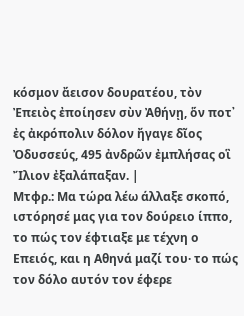κόσμον ἄεισον δουρατέου, τὸν Ἐπειὸς ἐποίησεν σὺν Ἀθήνῃ, ὅν ποτ᾽ ἐς ἀκρόπολιν δόλον ἤγαγε δῖος Ὀδυσσεύς, 495 ἀνδρῶν ἐμπλήσας οἳ Ἴλιον ἐξαλάπαξαν. |
Μτφρ.: Μα τώρα λέω άλλαξε σκοπό, ιστόρησέ μας για τον δούρειο ίππο, το πώς τον έφτιαξε με τέχνη ο Επειός, και η Αθηνά μαζί του· το πώς τον δόλο αυτόν τον έφερε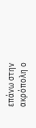επάνω στην ακρόπολη ο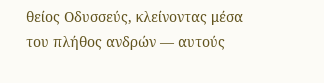θείος Οδυσσεύς, κλείνοντας μέσα του πλήθος ανδρών — αυτούς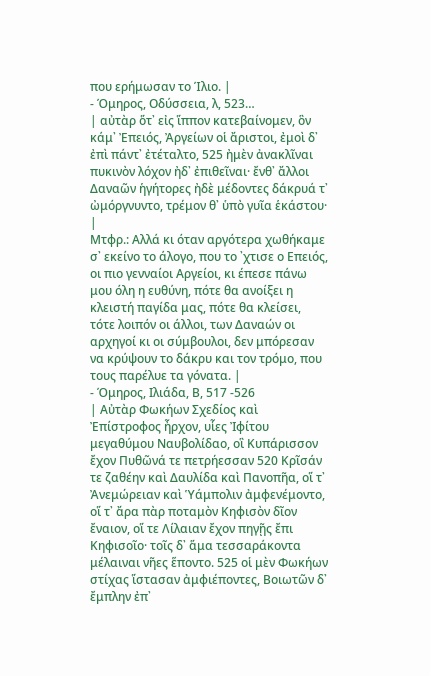που ερήμωσαν το Ίλιο. |
- Όμηρος, Οδύσσεια, λ, 523…
| αὐτὰρ ὅτ᾽ εἰς ἵππον κατεβαίνομεν, ὃν κάμ᾽ Ἐπειός, Ἀργείων οἱ ἄριστοι, ἐμοὶ δ᾽ ἐπὶ πάντ᾽ ἐτέταλτο, 525 ἠμὲν ἀνακλῖναι πυκινὸν λόχον ἠδ᾽ ἐπιθεῖναι· ἔνθ᾽ ἄλλοι Δαναῶν ἡγήτορες ἠδὲ μέδοντες δάκρυά τ᾽ ὠμόργνυντο, τρέμον θ᾽ ὑπὸ γυῖα ἑκάστου· |
Μτφρ.: Αλλά κι όταν αργότερα χωθήκαμε σ᾽ εκείνο το άλογο, που το ᾽χτισε ο Επειός, οι πιο γενναίοι Αργείοι, κι έπεσε πάνω μου όλη η ευθύνη, πότε θα ανοίξει η κλειστή παγίδα μας, πότε θα κλείσει, τότε λοιπόν οι άλλοι, των Δαναών οι αρχηγοί κι οι σύμβουλοι, δεν μπόρεσαν να κρύψουν το δάκρυ και τον τρόμο, που τους παρέλυε τα γόνατα. |
- Όμηρος, Ιλιάδα, Β, 517 -526
| Αὐτὰρ Φωκήων Σχεδίος καὶ Ἐπίστροφος ἦρχον, υἷες Ἰφίτου μεγαθύμου Ναυβολίδαο, οἳ Κυπάρισσον ἔχον Πυθῶνά τε πετρήεσσαν 520 Κρῖσάν τε ζαθέην καὶ Δαυλίδα καὶ Πανοπῆα, οἵ τ᾽ Ἀνεμώρειαν καὶ Ὑάμπολιν ἀμφενέμοντο, οἵ τ᾽ ἄρα πὰρ ποταμὸν Κηφισὸν δῖον ἔναιον, οἵ τε Λίλαιαν ἔχον πηγῇς ἔπι Κηφισοῖο· τοῖς δ᾽ ἅμα τεσσαράκοντα μέλαιναι νῆες ἕποντο. 525 οἱ μὲν Φωκήων στίχας ἵστασαν ἀμφιέποντες, Βοιωτῶν δ᾽ ἔμπλην ἐπ᾽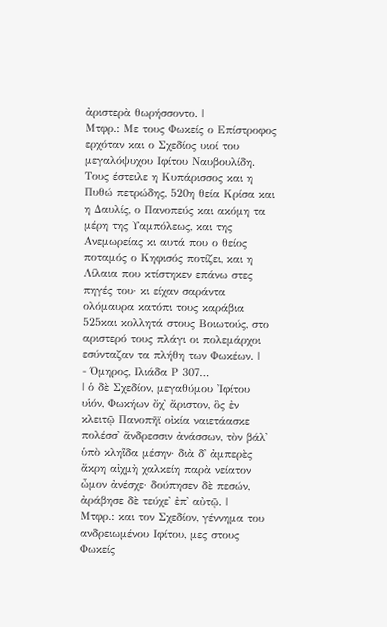ἀριστερὰ θωρήσσοντο. |
Μτφρ.: Με τους Φωκείς ο Επίστροφος ερχόταν και ο Σχεδίος υιοί του μεγαλόψυχου Ιφίτου Ναυβουλίδη. Τους έστειλε η Κυπάρισσος και η Πυθώ πετρώδης, 520η θεία Κρίσα και η Δαυλίς, ο Πανοπεύς και ακόμη τα μέρη της Υαμπόλεως, και της Ανεμωρείας κι αυτά που ο θείος ποταμός ο Κηφισός ποτίζει, και η Λίλαια που κτίστηκεν επάνω στες πηγές του· κι είχαν σαράντα ολόμαυρα κατόπι τους καράβια 525και κολλητά στους Βοιωτούς, στο αριστερό τους πλάγι οι πολεμάρχοι εσύνταζαν τα πλήθη των Φωκέων. |
- Όμηρος, Ιλιάδα Ρ 307…
| ὁ δὲ Σχεδίον, μεγαθύμου Ἰφίτου υἱόν, Φωκήων ὄχ᾽ ἄριστον, ὃς ἐν κλειτῷ Πανοπῆϊ οἰκία ναιετάασκε πολέσσ᾽ ἄνδρεσσιν ἀνάσσων, τὸν βάλ᾽ ὑπὸ κληῗδα μέσην· διὰ δ᾽ ἀμπερὲς ἄκρη αἰχμὴ χαλκείη παρὰ νείατον ὦμον ἀνέσχε· δούπησεν δὲ πεσών, ἀράβησε δὲ τεύχε᾽ ἐπ᾽ αὐτῷ. |
Μτφρ.: και τον Σχεδίον, γέννημα του ανδρειωμένου Ιφίτου, μες στους Φωκείς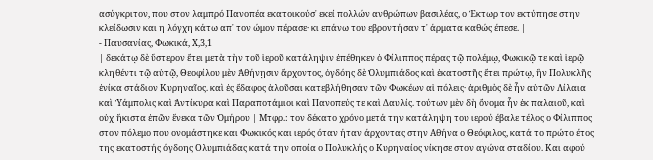ασύγκριτον, που στον λαμπρό Πανοπέα εκατοικούσ᾽ εκεί πολλών ανθρώπων βασιλέας, ο Έκτωρ τον εκτύπησε στην κλείδωσιν και η λόγχη κάτω απ᾽ τον ώμον πέρασε· κι επάνω του εβροντήσαν τ᾽ άρματα καθώς έπεσε. |
- Παυσανίας, Φωκικά, Χ,3,1
| δεκάτῳ δὲ ὕστερον ἔτει μετὰ τὴν τοῦ ἱεροῦ κατάληψιν ἐπέθηκεν ὁ Φίλιππος πέρας τῷ πολέμῳ, Φωκικῷ τε καὶ ἱερῷ κληθέντι τῷ αὐτῷ, Θεοφίλου μὲν Ἀθήνῃσιν ἄρχοντος, ὀγδόης δὲ Ὀλυμπιάδος καὶ ἑκατοστῆς ἔτει πρώτῳ, ἣν Πολυκλῆς ἐνίκα στάδιον Κυρηναῖος. καὶ ἐς ἔδαφος ἁλοῦσαι κατεβλήθησαν τῶν Φωκέων αἱ πόλεις· ἀριθμὸς δὲ ἦν αὐτῶν Λίλαια καὶ Ὑάμπολις καὶ Ἀντίκυρα καὶ Παραποτάμιοι καὶ Πανοπεύς τε καὶ Δαυλίς. τούτων μὲν δὴ ὄνομα ἦν ἐκ παλαιοῦ, καὶ οὐχ ἥκιστα ἐπῶν ἕνεκα τῶν Ὁμήρου | Μτφρ.: τον δέκατο χρόνο μετά την κατάληψη του ιερού έβαλε τέλος ο Φίλιππος στον πόλεμο που ονομάστηκε και Φωκικός και ιερός όταν ήταν άρχοντας στην Αθήνα ο Θεόφιλος, κατά το πρώτο έτος της εκατοστής όγδοης Ολυμπιάδας κατά την οποία ο Πολυκλής ο Κυρηναίος νίκησε στον αγώνα σταδίου. Και αφού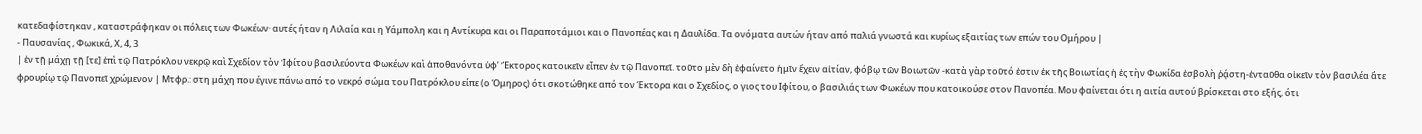κατεδαφίστηκαν , καταστράφηκαν οι πόλεις των Φωκέων· αυτές ήταν η Λιλαία και η Υάμπολη και η Αντίκυρα και οι Παραποτάμιοι και ο Πανοπέας και η Δαυλίδα. Τα ονόματα αυτών ήταν από παλιά γνωστά και κυρίως εξαιτίας των επών του Ομήρου |
- Παυσανίας , Φωκικά, Χ, 4, 3
| ἐν τῇ μάχῃ τῇ [τε] ἐπὶ τῷ Πατρόκλου νεκρῷ καὶ Σχεδίον τὸν Ἰφίτου βασιλεύοντα Φωκέων καὶ ἀποθανόντα ὑφ’ Ἕκτορος κατοικεῖν εἶπεν ἐν τῷ Πανοπεῖ. τοῦτο μὲν δὴ ἐφαίνετο ἡμῖν ἔχειν αἰτίαν, φόβῳ τῶν Βοιωτῶν -κατὰ γὰρ τοῦτό ἐστιν ἐκ τῆς Βοιωτίας ἡ ἐς τὴν Φωκίδα ἐσβολὴ ῥᾴστη-ἐνταῦθα οἰκεῖν τὸν βασιλέα ἅτε φρουρίῳ τῷ Πανοπεῖ χρώμενον | Μτφρ.: στη μάχη που έγινε πάνω από το νεκρό σώμα του Πατρόκλου είπε (ο Όμηρος) ότι σκοτώθηκε από τον Έκτορα και ο Σχεδίος, ο γιος του Ιφίτου, ο βασιλιάς των Φωκέων που κατοικούσε στον Πανοπέα. Μου φαίνεται ότι η αιτία αυτού βρίσκεται στο εξής, ότι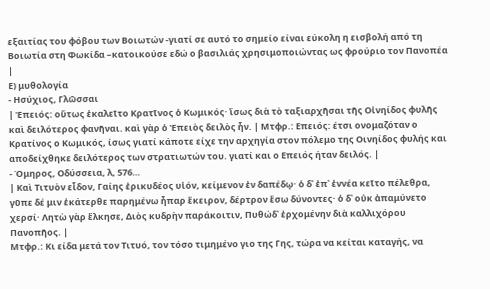εξαιτίας του φόβου των Βοιωτών -γιατί σε αυτό το σημείο είναι εύκολη η εισβολή από τη Βοιωτία στη Φωκίδα –κατοικούσε εδώ ο βασιλιάς χρησιμοποιώντας ως φρούριο τον Πανοπέα |
Ε) μυθολογία
- Ησύχιος, Γλῶσσαι
| Ἐπειός: οὕτως ἐκαλεῖτο Κρατῖνος ὁ Κωμικός· ἴσως διὰ τὸ ταξιαρχῆσαι τῆς Οἰνηίδος φυλῆς καὶ δειλότερος φανῆναι. καὶ γὰρ ὁ Ἐπειὸς δειλὸς ἦν. | Μτφρ.: Επειός: έτσι ονομαζόταν ο Κρατίνος ο Κωμικός, ίσως γιατί κάποτε είχε την αρχηγία στον πόλεμο της Οινηίδος φυλής και αποδείχθηκε δειλότερος των στρατιωτών του. γιατί και ο Επειός ήταν δειλός. |
- Όμηρος, Οδύσσεια, λ, 576…
| Καὶ Τιτυὸν εἶδον, Γαίης ἐρικυδέος υἱόν, κείμενον ἐν δαπέδῳ· ὁ δ᾽ ἐπ᾽ ἐννέα κεῖτο πέλεθρα, γῦπε δέ μιν ἑκάτερθε παρημένω ἧπαρ ἔκειρον, δέρτρον ἔσω δύνοντες· ὁ δ᾽ οὐκ ἀπαμύνετο χερσί· Λητὼ γὰρ ἕλκησε, Διὸς κυδρὴν παράκοιτιν, Πυθώδ᾽ ἐρχομένην διὰ καλλιχόρου Πανοπῆος. |
Μτφρ.: Κι είδα μετά τον Τιτυό, τον τόσο τιμημένο γιο της Γης, τώρα να κείται καταγής, να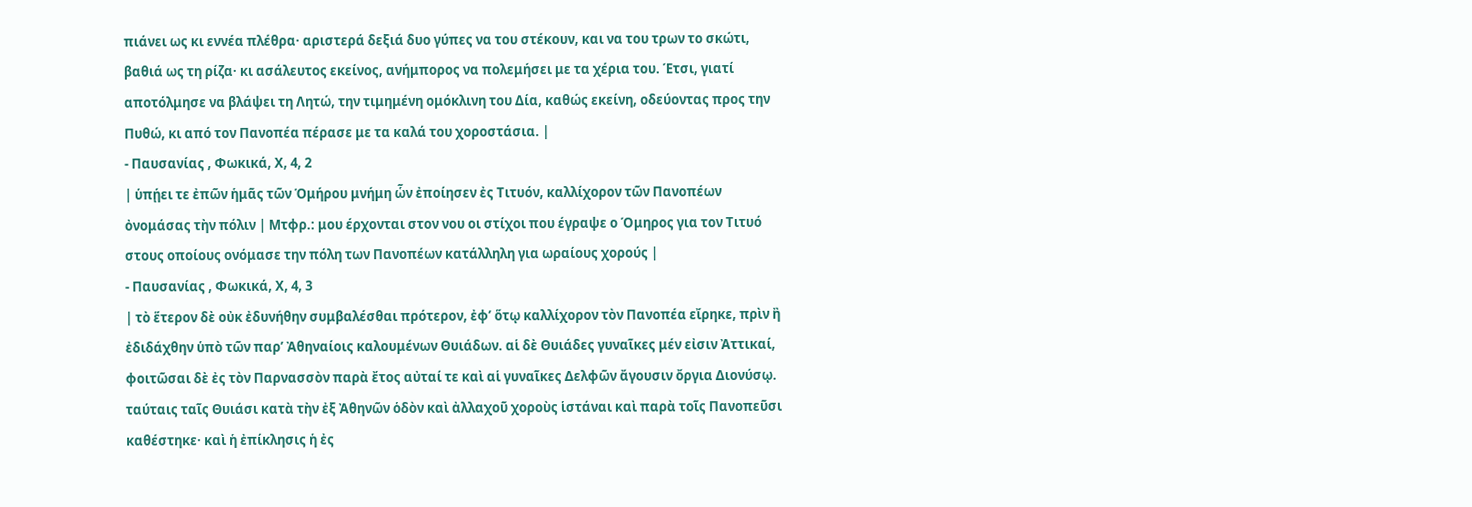πιάνει ως κι εννέα πλέθρα· αριστερά δεξιά δυο γύπες να του στέκουν, και να του τρων το σκώτι, βαθιά ως τη ρίζα· κι ασάλευτος εκείνος, ανήμπορος να πολεμήσει με τα χέρια του. Έτσι, γιατί αποτόλμησε να βλάψει τη Λητώ, την τιμημένη ομόκλινη του Δία, καθώς εκείνη, οδεύοντας προς την Πυθώ, κι από τον Πανοπέα πέρασε με τα καλά του χοροστάσια. |
- Παυσανίας , Φωκικά, Χ, 4, 2
| ὑπῄει τε ἐπῶν ἡμᾶς τῶν Ὁμήρου μνήμη ὧν ἐποίησεν ἐς Τιτυόν, καλλίχορον τῶν Πανοπέων ὀνομάσας τὴν πόλιν | Μτφρ.: μου έρχονται στον νου οι στίχοι που έγραψε ο Όμηρος για τον Τιτυό στους οποίους ονόμασε την πόλη των Πανοπέων κατάλληλη για ωραίους χορούς |
- Παυσανίας , Φωκικά, Χ, 4, 3
| τὸ ἕτερον δὲ οὐκ ἐδυνήθην συμβαλέσθαι πρότερον, ἐφ’ ὅτῳ καλλίχορον τὸν Πανοπέα εἴρηκε, πρὶν ἢ ἐδιδάχθην ὑπὸ τῶν παρ’ Ἀθηναίοις καλουμένων Θυιάδων. αἱ δὲ Θυιάδες γυναῖκες μέν εἰσιν Ἀττικαί, φοιτῶσαι δὲ ἐς τὸν Παρνασσὸν παρὰ ἔτος αὐταί τε καὶ αἱ γυναῖκες Δελφῶν ἄγουσιν ὄργια Διονύσῳ. ταύταις ταῖς Θυιάσι κατὰ τὴν ἐξ Ἀθηνῶν ὁδὸν καὶ ἀλλαχοῦ χοροὺς ἱστάναι καὶ παρὰ τοῖς Πανοπεῦσι καθέστηκε· καὶ ἡ ἐπίκλησις ἡ ἐς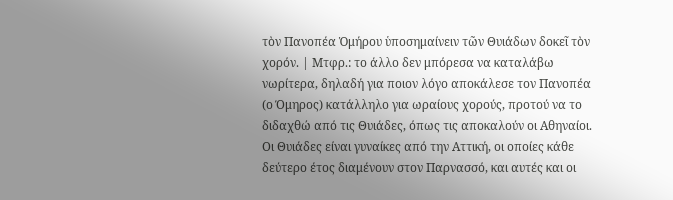τὸν Πανοπέα Ὁμήρου ὑποσημαίνειν τῶν Θυιάδων δοκεῖ τὸν χορόν. | Μτφρ.: το άλλο δεν μπόρεσα να καταλάβω νωρίτερα, δηλαδή για ποιον λόγο αποκάλεσε τον Πανοπέα (ο Όμηρος) κατάλληλο για ωραίους χορούς, προτού να το διδαχθώ από τις Θυιάδες, όπως τις αποκαλούν οι Αθηναίοι. Οι Θυιάδες είναι γυναίκες από την Αττική, οι οποίες κάθε δεύτερο έτος διαμένουν στον Παρνασσό, και αυτές και οι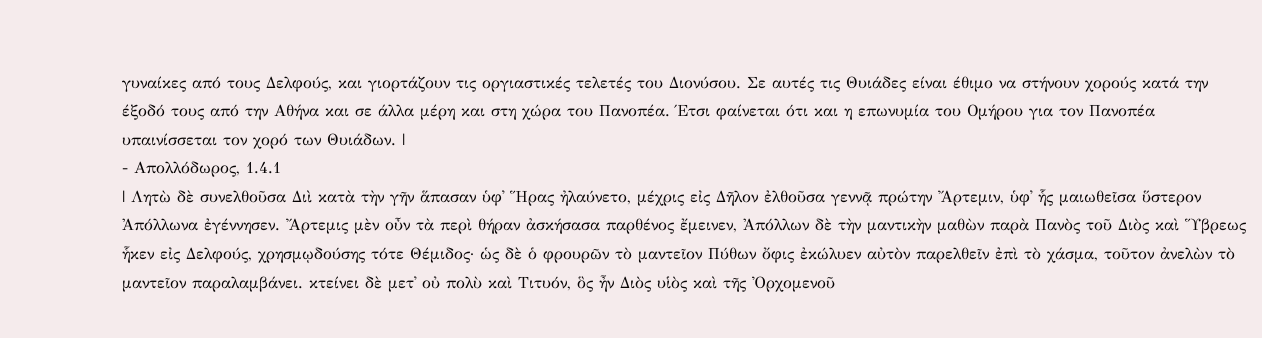γυναίκες από τους Δελφούς, και γιορτάζουν τις οργιαστικές τελετές του Διονύσου. Σε αυτές τις Θυιάδες είναι έθιμο να στήνουν χορούς κατά την έξοδό τους από την Αθήνα και σε άλλα μέρη και στη χώρα του Πανοπέα. Έτσι φαίνεται ότι και η επωνυμία του Ομήρου για τον Πανοπέα υπαινίσσεται τον χορό των Θυιάδων. |
- Απολλόδωρος, 1.4.1
| Λητὼ δὲ συνελθοῦσα Διὶ κατὰ τὴν γῆν ἅπασαν ὑφ᾽ Ἥρας ἠλαύνετο, μέχρις εἰς Δῆλον ἐλθοῦσα γεννᾷ πρώτην Ἄρτεμιν, ὑφ᾽ ἧς μαιωθεῖσα ὕστερον Ἀπόλλωνα ἐγέννησεν. Ἄρτεμις μὲν οὖν τὰ περὶ θήραν ἀσκήσασα παρθένος ἔμεινεν, Ἀπόλλων δὲ τὴν μαντικὴν μαθὼν παρὰ Πανὸς τοῦ Διὸς καὶ Ὕβρεως ἧκεν εἰς Δελφούς, χρησμῳδούσης τότε Θέμιδος· ὡς δὲ ὁ φρουρῶν τὸ μαντεῖον Πύθων ὄφις ἐκώλυεν αὐτὸν παρελθεῖν ἐπὶ τὸ χάσμα, τοῦτον ἀνελὼν τὸ μαντεῖον παραλαμβάνει. κτείνει δὲ μετ᾽ οὐ πολὺ καὶ Τιτυόν, ὃς ἦν Διὸς υἱὸς καὶ τῆς Ὀρχομενοῦ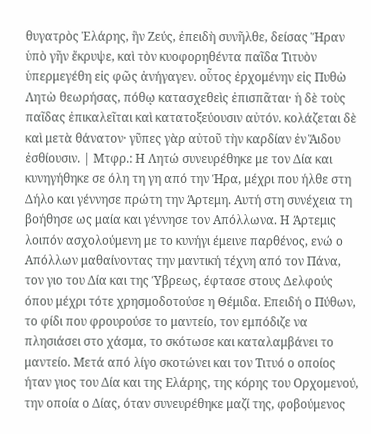θυγατρὸς Ἐλάρης, ἣν Ζεύς, ἐπειδὴ συνῆλθε, δείσας Ἥραν ὑπὸ γῆν ἔκρυψε, καὶ τὸν κυοφορηθέντα παῖδα Τιτυὸν ὑπερμεγέθη εἰς φῶς ἀνήγαγεν. οὗτος ἐρχομένην εἰς Πυθὼ Λητὼ θεωρήσας, πόθῳ κατασχεθεὶς ἐπισπᾶται· ἡ δὲ τοὺς παῖδας ἐπικαλεῖται καὶ κατατοξεύουσιν αὐτόν. κολάζεται δὲ καὶ μετὰ θάνατον· γῦπες γὰρ αὐτοῦ τὴν καρδίαν ἐν Ἅιδου ἐσθίουσιν. | Μτφρ.: Η Λητώ συνευρέθηκε με τον Δία και κυνηγήθηκε σε όλη τη γη από την Ήρα, μέχρι που ήλθε στη Δήλο και γέννησε πρώτη την Άρτεμη. Αυτή στη συνέχεια τη βοήθησε ως μαία και γέννησε τον Απόλλωνα. Η Άρτεμις λοιπόν ασχολούμενη με το κυνήγι έμεινε παρθένος, ενώ ο Απόλλων μαθαίνοντας την μαντική τέχνη από τον Πάνα, τον γιο του Δία και της Ύβρεως, έφτασε στους Δελφούς όπου μέχρι τότε χρησμοδοτούσε η Θέμιδα. Επειδή ο Πύθων, το φίδι που φρουρούσε το μαντείο, τον εμπόδιζε να πλησιάσει στο χάσμα, το σκότωσε και καταλαμβάνει το μαντείο. Μετά από λίγο σκοτώνει και τον Τιτυό ο οποίος ήταν γιος του Δία και της Ελάρης, της κόρης του Ορχομενού, την οποία ο Δίας, όταν συνευρέθηκε μαζί της, φοβούμενος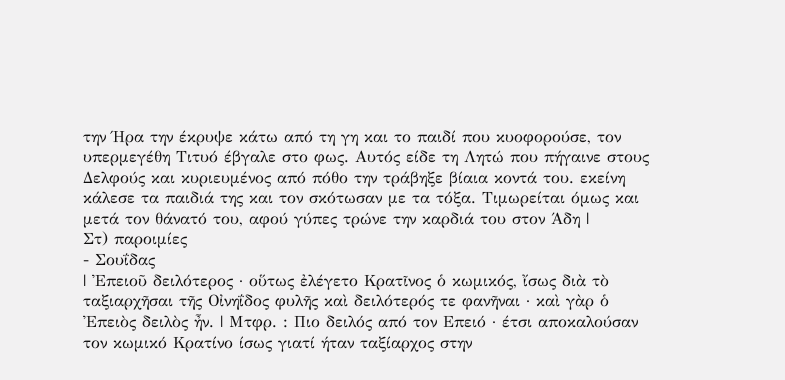την Ήρα την έκρυψε κάτω από τη γη και το παιδί που κυοφορούσε, τον υπερμεγέθη Τιτυό έβγαλε στο φως. Αυτός είδε τη Λητώ που πήγαινε στους Δελφούς και κυριευμένος από πόθο την τράβηξε βίαια κοντά του. εκείνη κάλεσε τα παιδιά της και τον σκότωσαν με τα τόξα. Τιμωρείται όμως και μετά τον θάνατό του, αφού γύπες τρώνε την καρδιά του στον Άδη |
Στ) παροιμίες
- Σουΐδας
| Ἐπειοῦ δειλότερος · οὕτως ἐλέγετο Κρατῖνος ὁ κωμικός, ἴσως διὰ τὸ ταξιαρχῆσαι τῆς Οἰνηΐδος φυλῆς καὶ δειλότερός τε φανῆναι · καὶ γὰρ ὁ Ἐπειὸς δειλὸς ἦν. | Μτφρ. : Πιο δειλός από τον Επειό · έτσι αποκαλούσαν τον κωμικό Κρατίνο ίσως γιατί ήταν ταξίαρχος στην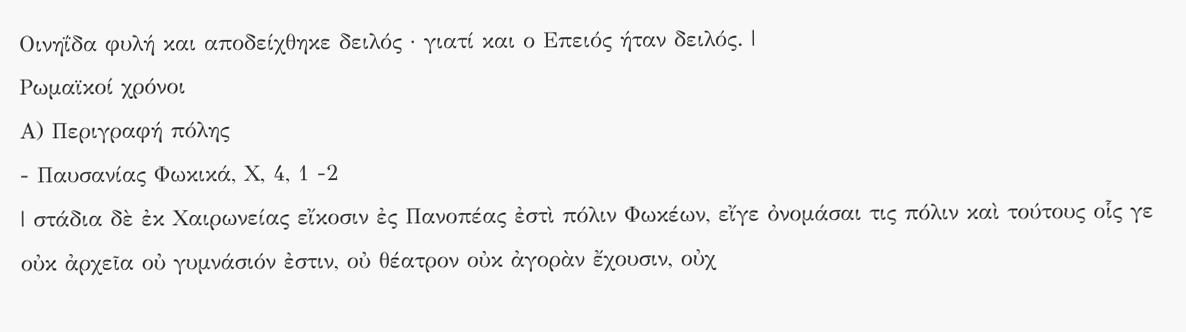Οινηΐδα φυλή και αποδείχθηκε δειλός · γιατί και ο Επειός ήταν δειλός. |
Ρωμαϊκοί χρόνοι
Α) Περιγραφή πόλης
- Παυσανίας Φωκικά, Χ, 4, 1 -2
| στάδια δὲ ἐκ Χαιρωνείας εἴκοσιν ἐς Πανοπέας ἐστὶ πόλιν Φωκέων, εἴγε ὀνομάσαι τις πόλιν καὶ τούτους οἷς γε οὐκ ἀρχεῖα οὐ γυμνάσιόν ἐστιν, οὐ θέατρον οὐκ ἀγορὰν ἔχουσιν, οὐχ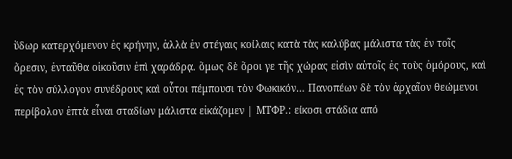ὕδωρ κατερχόμενον ἐς κρήνην, ἀλλὰ ἐν στέγαις κοίλαις κατὰ τὰς καλύβας μάλιστα τὰς ἐν τοῖς ὄρεσιν, ἐνταῦθα οἰκοῦσιν ἐπὶ χαράδρᾳ. ὅμως δὲ ὅροι γε τῆς χώρας εἰσὶν αὐτοῖς ἐς τοὺς ὁμόρους, καὶ ἐς τὸν σύλλογον συνέδρους καὶ οὗτοι πέμπουσι τὸν Φωκικόν… Πανοπέων δὲ τὸν ἀρχαῖον θεώμενοι περίβολον ἑπτὰ εἶναι σταδίων μάλιστα εἰκάζομεν | ΜΤΦΡ.: είκοσι στάδια από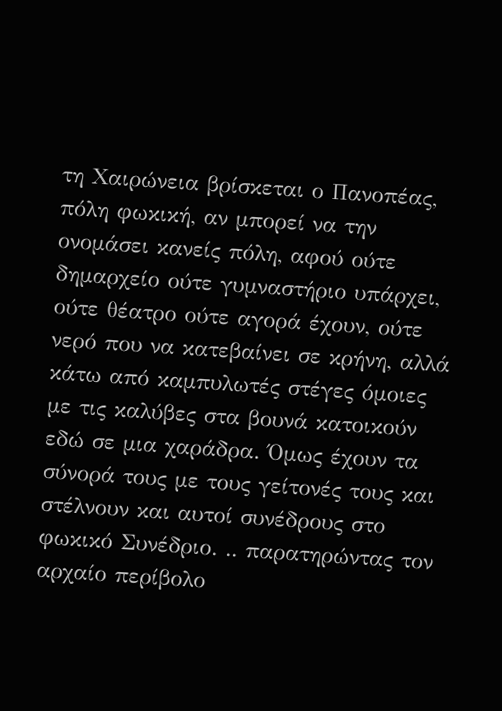τη Χαιρώνεια βρίσκεται ο Πανοπέας, πόλη φωκική, αν μπορεί να την ονομάσει κανείς πόλη, αφού ούτε δημαρχείο ούτε γυμναστήριο υπάρχει, ούτε θέατρο ούτε αγορά έχουν, ούτε νερό που να κατεβαίνει σε κρήνη, αλλά κάτω από καμπυλωτές στέγες όμοιες με τις καλύβες στα βουνά κατοικούν εδώ σε μια χαράδρα. Όμως έχουν τα σύνορά τους με τους γείτονές τους και στέλνουν και αυτοί συνέδρους στο φωκικό Συνέδριο. .. παρατηρώντας τον αρχαίο περίβολο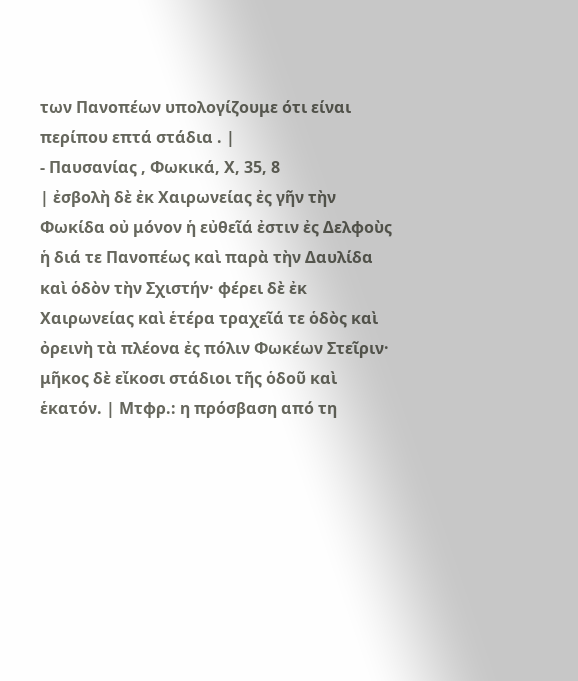των Πανοπέων υπολογίζουμε ότι είναι περίπου επτά στάδια . |
- Παυσανίας , Φωκικά, Χ, 35, 8
| ἐσβολὴ δὲ ἐκ Χαιρωνείας ἐς γῆν τὴν Φωκίδα οὐ μόνον ἡ εὐθεῖά ἐστιν ἐς Δελφοὺς ἡ διά τε Πανοπέως καὶ παρὰ τὴν Δαυλίδα καὶ ὁδὸν τὴν Σχιστήν· φέρει δὲ ἐκ Χαιρωνείας καὶ ἑτέρα τραχεῖά τε ὁδὸς καὶ ὀρεινὴ τὰ πλέονα ἐς πόλιν Φωκέων Στεῖριν· μῆκος δὲ εἴκοσι στάδιοι τῆς ὁδοῦ καὶ ἑκατόν. | Μτφρ.: η πρόσβαση από τη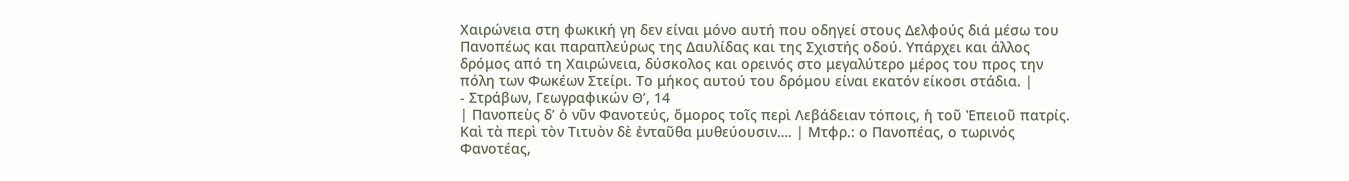Χαιρώνεια στη φωκική γη δεν είναι μόνο αυτή που οδηγεί στους Δελφούς διά μέσω του Πανοπέως και παραπλεύρως της Δαυλίδας και της Σχιστής οδού. Υπάρχει και άλλος δρόμος από τη Χαιρώνεια, δύσκολος και ορεινός στο μεγαλύτερο μέρος του προς την πόλη των Φωκέων Στείρι. Το μήκος αυτού του δρόμου είναι εκατόν είκοσι στάδια. |
- Στράβων, Γεωγραφικών Θ’, 14
| Πανοπεὺς δ’ ὁ νῦν Φανοτεύς, ὅμορος τοῖς περὶ Λεβάδειαν τόποις, ἡ τοῦ Ἐπειοῦ πατρίς. Καὶ τὰ περὶ τὸν Τιτυὸν δὲ ἐνταῦθα μυθεύουσιν…. | Μτφρ.: ο Πανοπέας, ο τωρινός Φανοτέας,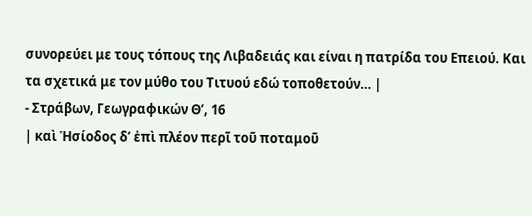συνορεύει με τους τόπους της Λιβαδειάς και είναι η πατρίδα του Επειού. Και τα σχετικά με τον μύθο του Τιτυού εδώ τοποθετούν… |
- Στράβων, Γεωγραφικών Θ’, 16
| καὶ Ἡσίοδος δ’ ἐπὶ πλέον περῖ τοῦ ποταμοῦ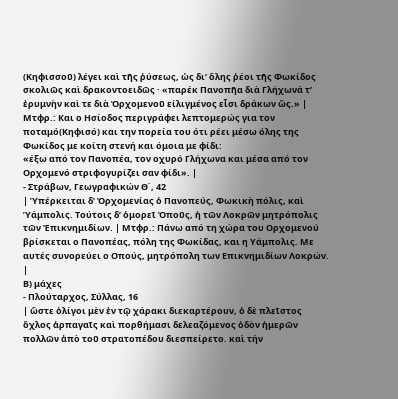(Κηφισσοῦ) λέγει καὶ τῆς ῥύσεως, ὡς δι’ ὅλης ῥέοι τῆς Φωκίδος σκολιῶς καὶ δρακοντοειδῶς · «παρέκ Πανοπῆα διὰ Γλήχωνά τ’ ἐρυμνὴν καὶ τε διὰ Ὀρχομενοῦ είλιγμένος εἶσι δράκων ὥς.» | Μτφρ.: Και ο Ησίοδος περιγράφει λεπτομερώς για τον ποταμό(Κηφισό) και την πορεία του ότι ρέει μέσω όλης της Φωκίδος με κοίτη στενή και όμοια με φίδι:
«έξω από τον Πανοπέα, τον οχυρό Γλήχωνα και μέσα από τον Ορχομενό στριφογυρίζει σαν φίδι». |
- Στράβων, Γεωγραφικών Θ΄, 42
| Ὑπέρκειται δ’ Ὀρχομενίας ὁ Πανοπεύς, Φωκικὴ πόλις, καὶ Ὑάμπολις. Τούτοις δ’ ὁμορεῖ Ὀποῦς, ἡ τῶν Λοκρῶν μητρόπολις τῶν Ἐπικνημιδίων. | Μτφρ.: Πάνω από τη χώρα του Ορχομενού βρίσκεται ο Πανοπέας, πόλη της Φωκίδας, και η Υάμπολις. Με αυτές συνορεύει ο Οπούς, μητρόπολη των Επικνημιδίων Λοκρών. |
Β) μάχες
- Πλούταρχος, Σύλλας, 16
| ὥστε ὀλίγοι μὲν ἐν τῷ χάρακι διεκαρτέρουν, ὁ δὲ πλεῖστος ὄχλος ἁρπαγαῖς καὶ πορθήμασι δελεαζόμενος ὁδὸν ἡμερῶν πολλῶν ἀπὸ τοῦ στρατοπέδου διεσπείρετο. καὶ τήν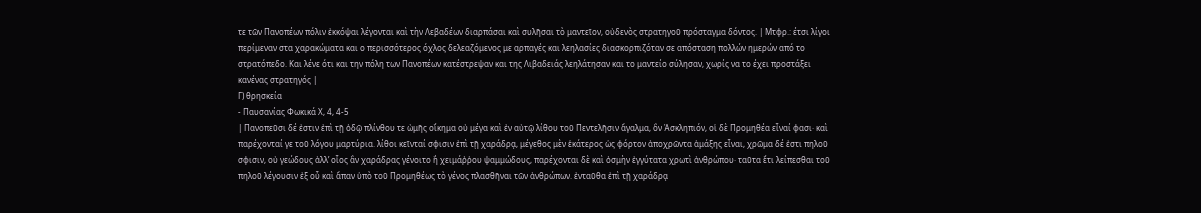τε τῶν Πανοπέων πόλιν ἐκκόψαι λέγονται καὶ τὴν Λεβαδέων διαρπάσαι καὶ συλῆσαι τὸ μαντεῖον, οὐδενὸς στρατηγοῦ πρόσταγμα δόντος. | Μτφρ.: έτσι λίγοι περίμεναν στα χαρακώματα και ο περισσότερος όχλος δελεαζόμενος με αρπαγές και λεηλασίες διασκορπιζόταν σε απόσταση πολλών ημερών από το στρατόπεδο. Και λένε ότι και την πόλη των Πανοπέων κατέστρεψαν και της Λιβαδειάς λεηλάτησαν και το μαντείο σύλησαν, χωρίς να το έχει προστάξει κανένας στρατηγός |
Γ) θρησκεία
- Παυσανίας Φωκικά Χ, 4, 4-5
| Πανοπεῦσι δέ ἐστιν ἐπὶ τῇ ὁδῷ πλίνθου τε ὠμῆς οἴκημα οὐ μέγα καὶ ἐν αὐτῷ λίθου τοῦ Πεντελῆσιν ἄγαλμα, ὃν Ἀσκληπιόν, οἱ δὲ Προμηθέα εἶναί φασι· καὶ παρέχονταί γε τοῦ λόγου μαρτύρια. λίθοι κεῖνταί σφισιν ἐπὶ τῇ χαράδρᾳ, μέγεθος μὲν ἑκάτερος ὡς φόρτον ἀποχρῶντα ἁμάξης εἶναι, χρῶμα δέ ἐστι πηλοῦ σφισιν, οὐ γεώδους ἀλλ’ οἷος ἂν χαράδρας γένοιτο ἢ χειμάῤῥου ψαμμώδους, παρέχονται δὲ καὶ ὀσμὴν ἐγγύτατα χρωτὶ ἀνθρώπου· ταῦτα ἔτι λείπεσθαι τοῦ πηλοῦ λέγουσιν ἐξ οὗ καὶ ἅπαν ὑπὸ τοῦ Προμηθέως τὸ γένος πλασθῆναι τῶν ἀνθρώπων. ἐνταῦθα ἐπὶ τῇ χαράδρᾳ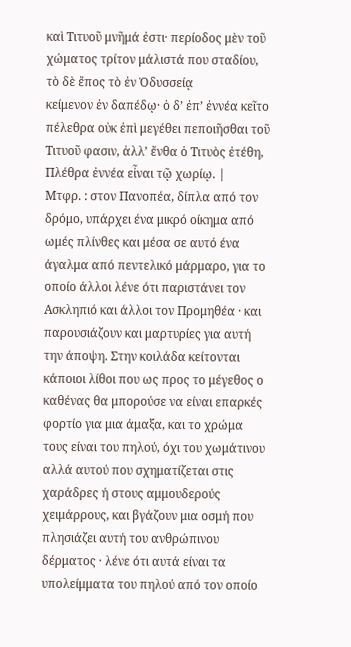καὶ Τιτυοῦ μνῆμά ἐστι· περίοδος μὲν τοῦ χώματος τρίτον μάλιστά που σταδίου, τὸ δὲ ἔπος τὸ ἐν Ὀδυσσείᾳ
κείμενον ἐν δαπέδῳ· ὁ δ’ ἐπ’ ἐννέα κεῖτο πέλεθρα οὐκ ἐπὶ μεγέθει πεποιῆσθαι τοῦ Τιτυοῦ φασιν, ἀλλ’ ἔνθα ὁ Τιτυὸς ἐτέθη, Πλέθρα ἐννέα εἶναι τῷ χωρίῳ. |
Μτφρ. : στον Πανοπέα, δίπλα από τον δρόμο, υπάρχει ένα μικρό οίκημα από ωμές πλίνθες και μέσα σε αυτό ένα άγαλμα από πεντελικό μάρμαρο, για το οποίο άλλοι λένε ότι παριστάνει τον Ασκληπιό και άλλοι τον Προμηθέα · και παρουσιάζουν και μαρτυρίες για αυτή την άποψη. Στην κοιλάδα κείτονται κάποιοι λίθοι που ως προς το μέγεθος ο καθένας θα μπορούσε να είναι επαρκές φορτίο για μια άμαξα, και το χρώμα τους είναι του πηλού, όχι του χωμάτινου αλλά αυτού που σχηματίζεται στις χαράδρες ή στους αμμουδερούς χειμάρρους, και βγάζουν μια οσμή που πλησιάζει αυτή του ανθρώπινου δέρματος · λένε ότι αυτά είναι τα υπολείμματα του πηλού από τον οποίο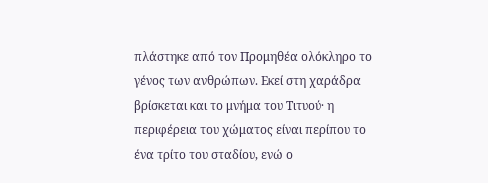πλάστηκε από τον Προμηθέα ολόκληρο το γένος των ανθρώπων. Εκεί στη χαράδρα βρίσκεται και το μνήμα του Τιτυού· η περιφέρεια του χώματος είναι περίπου το ένα τρίτο του σταδίου, ενώ ο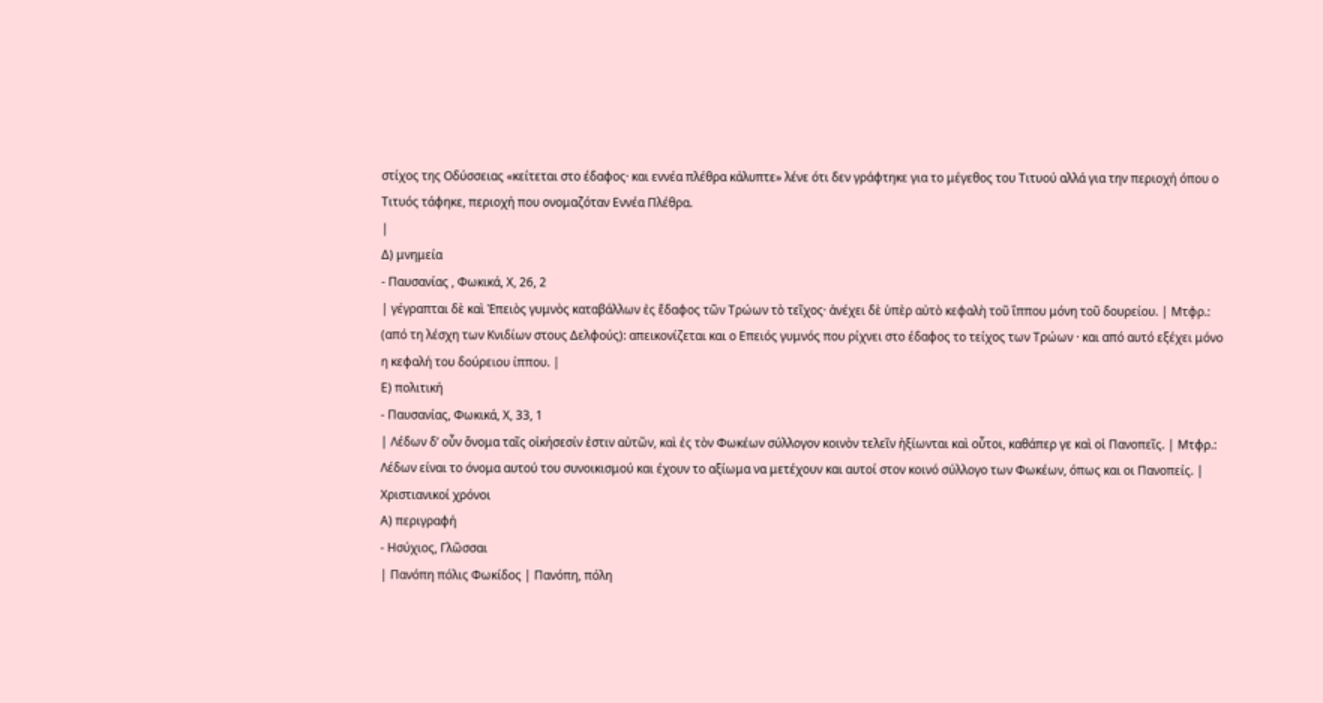στίχος της Οδύσσειας «κείτεται στο έδαφος· και εννέα πλέθρα κάλυπτε» λένε ότι δεν γράφτηκε για το μέγεθος του Τιτυού αλλά για την περιοχή όπου ο Τιτυός τάφηκε, περιοχή που ονομαζόταν Εννέα Πλέθρα.
|
Δ) μνημεία
- Παυσανίας , Φωκικά, Χ, 26, 2
| γέγραπται δὲ καὶ Ἐπειὸς γυμνὸς καταβάλλων ἐς ἔδαφος τῶν Τρώων τὸ τεῖχος· ἀνέχει δὲ ὑπὲρ αὐτὸ κεφαλὴ τοῦ ἵππου μόνη τοῦ δουρείου. | Μτφρ.: (από τη λέσχη των Κνιδίων στους Δελφούς): απεικονίζεται και ο Επειός γυμνός που ρίχνει στο έδαφος το τείχος των Τρώων · και από αυτό εξέχει μόνο η κεφαλή του δούρειου ίππου. |
Ε) πολιτική
- Παυσανίας, Φωκικά, Χ, 33, 1
| Λέδων δ’ οὖν ὄνομα ταῖς οἰκήσεσίν ἐστιν αὐτῶν, καὶ ἐς τὸν Φωκέων σύλλογον κοινὸν τελεῖν ἠξίωνται καὶ οὗτοι, καθάπερ γε καὶ οἱ Πανοπεῖς. | Μτφρ.: Λέδων είναι το όνομα αυτού του συνοικισμού και έχουν το αξίωμα να μετέχουν και αυτοί στον κοινό σύλλογο των Φωκέων, όπως και οι Πανοπείς. |
Χριστιανικοί χρόνοι
Α) περιγραφή
- Ησύχιος, Γλῶσσαι
| Πανόπη πόλις Φωκίδος | Πανόπη, πόλη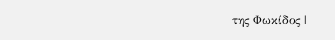της Φωκίδος |